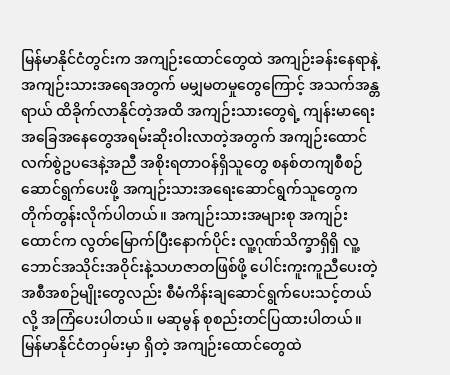မြန်မာနိုင်ငံတွင်းက အကျဉ်းထောင်တွေထဲ အကျဉ်းခန်းနေရာနဲ့ အကျဉ်းသားအရေအတွက် မမျှမတမှုတွေကြောင့် အသက်အန္တရာယ် ထိခိုက်လာနိုင်တဲ့အထိ အကျဉ်းသားတွေရဲ့ ကျန်းမာရေးအခြေအနေတွေအရမ်းဆိုးဝါးလာတဲ့အတွက် အကျဉ်းထောင်လက်စွဲဥပဒေနဲ့အညီ အစိုးရတာဝန်ရှိသူတွေ စနစ်တကျစီစဉ်ဆောင်ရွက်ပေးဖို့ အကျဉ်းသားအရေးဆောင်ရွက်သူတွေက တိုက်တွန်းလိုက်ပါတယ်။ အကျဉ်းသားအများစု အကျဉ်းထောင်က လွတ်မြောက်ပြီးနောက်ပိုင်း လူ့ဂုဏ်သိက္ခာရှိရှိ လူ့ဘောင်အသိုင်းအဝိုင်းနဲ့သဟဇာတဖြစ်ဖို့ ပေါင်းကူးကူညီပေးတဲ့ အစီအစဉ်မျိုးတွေလည်း စီမံကိန်းချဆောင်ရွက်ပေးသင့်တယ်လို့ အကြံပေးပါတယ်။ မဆုမွန် စုစည်းတင်ပြထားပါတယ်။
မြန်မာနိုင်ငံတဝှမ်းမှာ ရှိတဲ့ အကျဉ်းထောင်တွေထဲ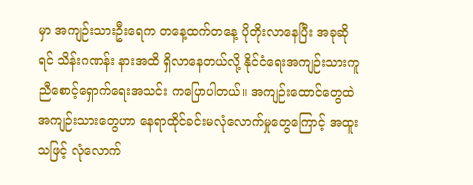မှာ အကျဉ်းသားဦးရေက တနေ့ထက်တနေ့ ပိုတိုးလာနေပြီး အခုဆိုရင် သိန်းဂဏန်း နားအထိ ရှိလာနေတယ်လို့ နိုင်ငံရေးအကျဉ်းသားကူညီစောင့်ရှောက်ရေးအသင်း ကပြောပါတယ်။ အကျဉ်းထောင်တွေထဲ အကျဉ်းသားတွေဟာ နေရာထိုင်ခင်းမလုံလောက်မှုတွေကြောင့် အထူးသဖြင့် လုံလောက်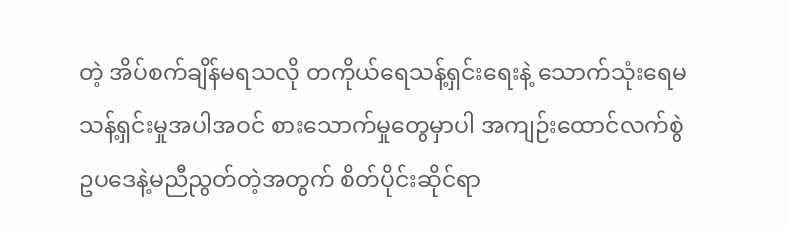တဲ့ အိပ်စက်ချိန်မရသလို တကိုယ်ရေသန့်ရှင်းရေးနဲ့ သောက်သုံးရေမသန့်ရှင်းမှုအပါအဝင် စားသောက်မှုတွေမှာပါ အကျဉ်းထောင်လက်စွဲဥပဒေနဲ့မညီညွတ်တဲ့အတွက် စိတ်ပိုင်းဆိုင်ရာ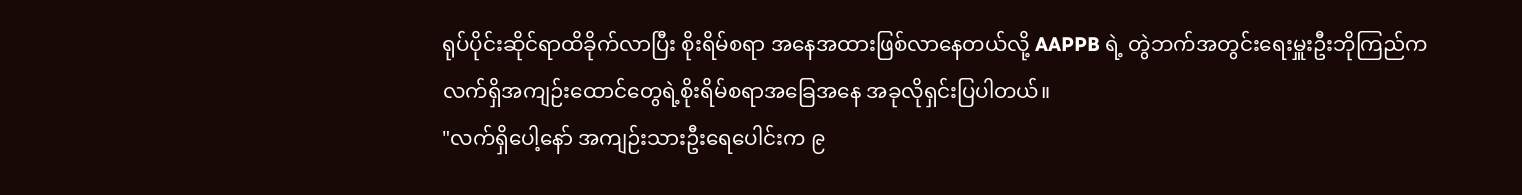ရုပ်ပိုင်းဆိုင်ရာထိခိုက်လာပြီး စိုးရိမ်စရာ အနေအထားဖြစ်လာနေတယ်လို့ AAPPB ရဲ့ တွဲဘက်အတွင်းရေးမှူးဦးဘိုကြည်က လက်ရှိအကျဉ်းထောင်တွေရဲ့စိုးရိမ်စရာအခြေအနေ အခုလိုရှင်းပြပါတယ်။
"လက်ရှိပေါ့နော် အကျဉ်းသားဦးရေပေါင်းက ၉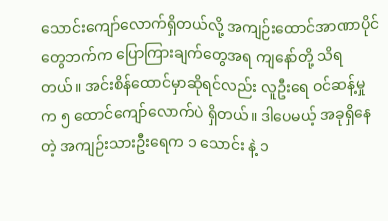သောင်းကျော်လောက်ရှိတယ်လို့ အကျဉ်းထောင်အာဏာပိုင်တွေဘက်က ပြောကြားချက်တွေအရ ကျနော်တို့ သိရတယ်။ အင်းစိန်ထောင်မှာဆိုရင်လည်း လူဦးရေ ဝင်ဆန့်မှုက ၅ ထောင်ကျော်လောက်ပဲ ရှိတယ်။ ဒါပေမယ့် အခုရှိနေတဲ့ အကျဉ်းသားဦးရေက ၁ သောင်း နဲ့ ၁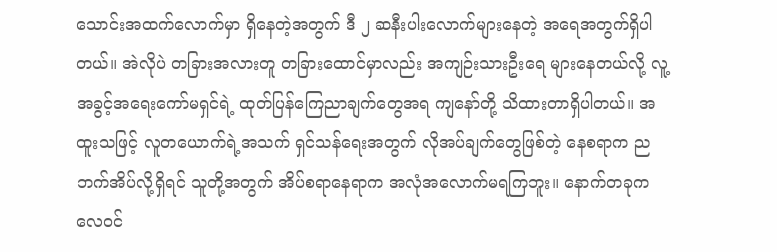သောင်းအထက်လောက်မှာ ရှိနေတဲ့အတွက် ဒီ ၂ ဆနီးပါးလောက်များနေတဲ့ အရေအတွက်ရှိပါတယ်။ အဲလိုပဲ တခြားအလားတူ တခြားထောင်မှာလည်း အကျဉ်းသားဦးရေ များနေတယ်လို့ လူ့အခွင့်အရေးကော်မရှင်ရဲ့ ထုတ်ပြန်ကြေညာချက်တွေအရ ကျနော်တို့ သိထားတာရှိပါတယ်။ အထူးသဖြင့် လူတယောက်ရဲ့အသက် ရှင်သန်ရေးအတွက် လိုအပ်ချက်တွေဖြစ်တဲ့ နေစရာက ညဘက်အိပ်လို့ရှိရင် သူတို့အတွက် အိပ်စရာနေရာက အလုံအလောက်မရကြဘူး။ နောက်တခုက လေဝင်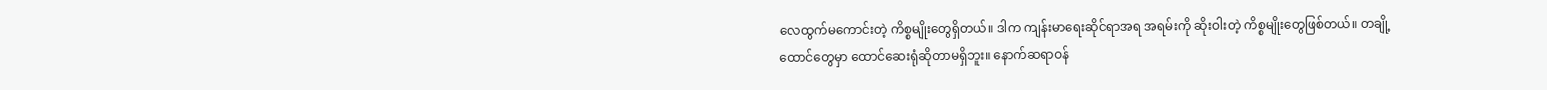လေထွက်မကောင်းတဲ့ ကိစ္စမျိုးတွေရှိတယ်။ ဒါက ကျန်းမာရေးဆိုင်ရာအရ အရမ်းကို ဆိုးဝါးတဲ့ ကိစ္စမျိုးတွေဖြစ်တယ်။ တချို့ထောင်တွေမှာ ထောင်ဆေးရုံဆိုတာမရှိဘူး။ နောက်ဆရာဝန်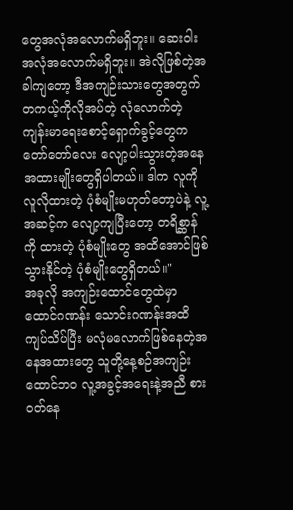တွေအလုံအလောက်မရှိဘူး။ ဆေးဝါးအလုံအလောက်မရှိဘူး။ အဲလိုဖြစ်တဲ့အခါကျတော့ ဒီအကျဉ်းသားတွေအတွက် တကယ့်ကိုလိုအပ်တဲ့ လုံလောက်တဲ့ ကျန်းမာရေးစောင့်ရှောက်ခွင့်တွေက တော်တော်လေး လျော့ပါးသွားတဲ့အနေအထားမျိုးတွေရှိပါတယ်။ ဒါက လူကို လူလိုထားတဲ့ ပုံစံမျိုးမဟုတ်တော့ပဲနဲ့ လူ့အဆင့်က လျော့ကျပြီးတော့ တရိစ္ဆာန်ကို ထားတဲ့ ပုံစံမျိုးတွေ အထိအောင်ဖြစ်သွားနိုင်တဲ့ ပုံစံမျိုးတွေရှိတယ်။"
အခုလို အကျဉ်းထောင်တွေထဲမှာ ထောင်ဂဏန်း သောင်းဂဏန်းအထိ ကျပ်သိပ်ပြီး မလုံမလောက်ဖြစ်နေတဲ့အနေအထားတွေ သူတို့နေ့စဉ်အကျဉ်းထောင်ဘဝ လူ့အခွင့်အရေးနဲ့အညီ စားဝတ်နေ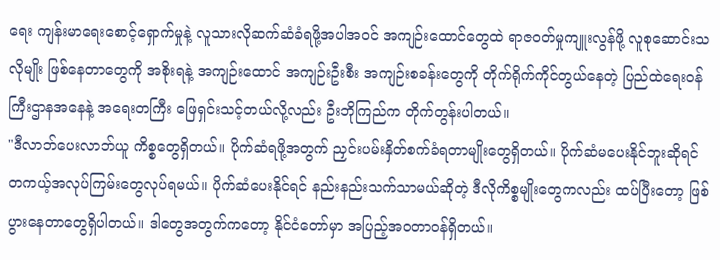ရေး ကျန်းမာရေးစောင့်ရှောက်မှုနဲ့ လူသားလိုဆက်ဆံခံရဖို့အပါအဝင် အကျဉ်းထောင်တွေထဲ ရာဇဝတ်မှုကျူးလွန်ဖို့ လူစုဆောင်းသလိုမျိုး ဖြစ်နေတာတွေကို အစိုးရနဲ့ အကျဉ်းထောင် အကျဉ်းဦးစီး အကျဉ်းစခန်းတွေကို တိုက်ရိုက်ကိုင်တွယ်နေတဲ့ ပြည်ထဲရေးဝန်ကြီးဌာနအနေနဲ့ အရေးတကြီး ဖြေရှင်းသင့်တယ်လို့လည်း ဦးဘိုကြည်က တိုက်တွန်းပါတယ်။
"ဒီလာဘ်ပေးလာဘ်ယူ ကိစ္စတွေရှိတယ်။ ပိုက်ဆံရဖို့အတွက် ညှင်းပမ်းနှိတ်စက်ခံရတာမျိုးတွေရှိတယ်။ ပိုက်ဆံမပေးနိုင်ဘူးဆိုရင် တကယ့်အလုပ်ကြမ်းတွေလုပ်ရမယ်။ ပိုက်ဆံပေးနိုင်ရင် နည်းနည်းသက်သာမယ်ဆိုတဲ့ ဒီလိုကိစ္စမျိုးတွေကလည်း ထပ်ပြီးတော့ ဖြစ်ပွားနေတာတွေရှိပါတယ်။ ဒါတွေအတွက်ကတော့ နိုင်ငံတော်မှာ အပြည့်အဝတာဝန်ရှိတယ်။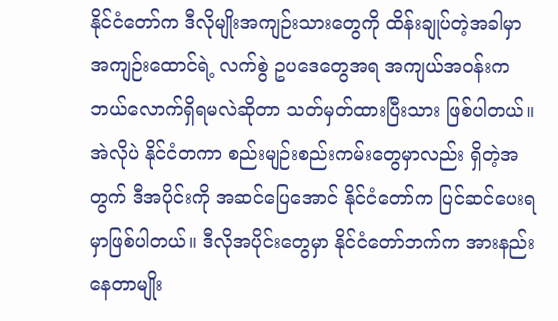နိုင်ငံတော်က ဒီလိုမျိုးအကျဉ်းသားတွေကို ထိန်းချုပ်တဲ့အခါမှာ အကျဉ်းထောင်ရဲ့ လက်စွဲ ဥပဒေတွေအရ အကျယ်အဝန်းက ဘယ်လောက်ရှိရမလဲဆိုတာ သတ်မှတ်ထားပြီးသား ဖြစ်ပါတယ်။ အဲလိုပဲ နိုင်ငံတကာ စည်းမျဉ်းစည်းကမ်းတွေမှာလည်း ရှိတဲ့အတွက် ဒီအပိုင်းကို အဆင်ပြေအောင် နိုင်ငံတော်က ပြင်ဆင်ပေးရမှာဖြစ်ပါတယ်။ ဒီလိုအပိုင်းတွေမှာ နိုင်ငံတော်ဘက်က အားနည်းနေတာမျိုး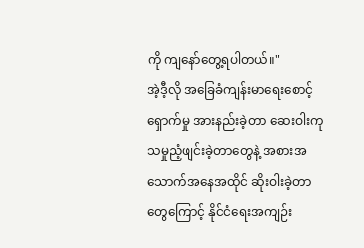ကို ကျနော်တွေ့ရပါတယ်။"
အဲ့ဒီ့လို အခြေခံကျန်းမာရေးစောင့်ရှောက်မှု အားနည်းခဲ့တာ ဆေးဝါးကုသမှုညံ့ဖျင်းခဲ့တာတွေနဲ့ အစားအသောက်အနေအထိုင် ဆိုးဝါးခဲ့တာတွေကြောင့် နိုင်ငံရေးအကျဉ်း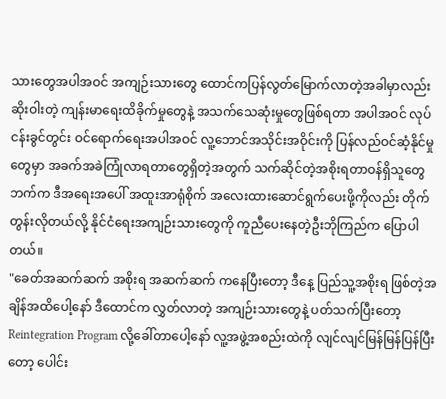သားတွေအပါအဝင် အကျဉ်းသားတွေ ထောင်ကပြန်လွတ်မြောက်လာတဲ့အခါမှာလည်း ဆိုးဝါးတဲ့ ကျန်းမာရေးထိခိုက်မှုတွေနဲ့ အသက်သေဆုံးမှုတွေဖြစ်ရတာ အပါအဝင် လုပ်ငန်းခွင်တွင်း ဝင်ရောက်ရေးအပါအဝင် လူ့ဘောင်အသိုင်းအဝိုင်းကို ပြန်လည်ဝင်ဆံ့နိုင်မှုတွေမှာ အခက်အခဲကြုံလာရတာတွေရှိတဲ့အတွက် သက်ဆိုင်တဲ့အစိုးရတာဝန်ရှိသူတွေဘက်က ဒီအရေးအပေါ် အထူးအာရုံစိုက် အလေးထားဆောင်ရွက်ပေးဖို့ကိုလည်း တိုက်တွန်းလိုတယ်လို့ နိုင်ငံရေးအကျဉ်းသားတွေကို ကူညီပေးနေတဲ့ဦးဘိုကြည်က ပြောပါတယ်။
"ခေတ်အဆက်ဆက် အစိုးရ အဆက်ဆက် ကနေပြီးတော့ ဒီနေ့ ပြည်သူ့အစိုးရ ဖြစ်တဲ့အချိန်အထိပေါ့နော် ဒီထောင်က လွှတ်လာတဲ့ အကျဉ်းသားတွေနဲ့ ပတ်သက်ပြီးတော့ Reintegration Program လို့ခေါ်တာပေါ့နော် လူ့အဖွဲ့အစည်းထဲကို လျင်လျင်မြန်မြန်ပြန်ပြီးတော့ ပေါင်း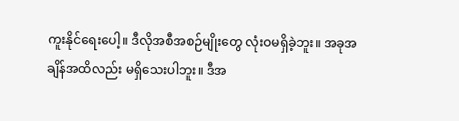ကူးနိုင်ရေးပေါ့။ ဒီလိုအစီအစဉ်မျိုးတွေ လုံးဝမရှိခဲ့ဘူး။ အခုအချိန်အထိလည်း မရှိသေးပါဘူး။ ဒီအ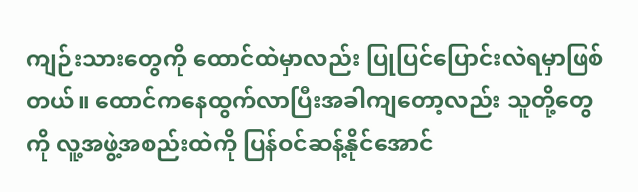ကျဉ်းသားတွေကို ထောင်ထဲမှာလည်း ပြုပြင်ပြောင်းလဲရမှာဖြစ်တယ်။ ထောင်ကနေထွက်လာပြီးအခါကျတော့လည်း သူတို့တွေကို လူ့အဖွဲ့အစည်းထဲကို ပြန်ဝင်ဆန့်နိုင်အောင်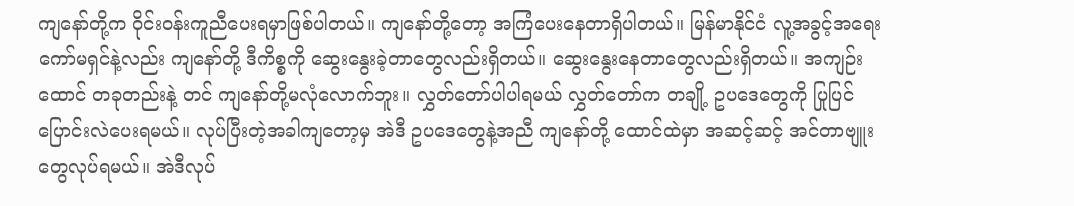ကျနော်တို့က ဝိုင်းဝန်းကူညီပေးရမှာဖြစ်ပါတယ်။ ကျနော်တို့တော့ အကြံပေးနေတာရှိပါတယ်။ မြန်မာနိုင်ငံ လူ့အခွင့်အရေးကော်မရှင်နဲ့လည်း ကျနော်တို့ ဒီကိစ္စကို ဆွေးနွေးခဲ့တာတွေလည်းရှိတယ်။ ဆွေးနွေးနေတာတွေလည်းရှိတယ်။ အကျဉ်းထောင် တခုတည်းနဲ့ တင် ကျနော်တို့မလုံလောက်ဘူး။ လွှတ်တော်ပါပါရမယ် လွှတ်တော်က တချို့ ဥပဒေတွေကို ပြုပြင်ပြောင်းလဲပေးရမယ်။ လုပ်ပြီးတဲ့အခါကျတော့မှ အဲဒီ ဥပဒေတွေနဲ့အညီ ကျနော်တို့ ထောင်ထဲမှာ အဆင့်ဆင့် အင်တာဗျူးတွေလုပ်ရမယ်။ အဲဒီလုပ်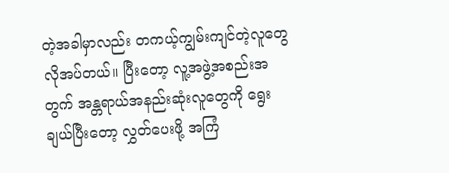တဲ့အခါမှာလည်း တကယ့်ကျွမ်းကျင်တဲ့လူတွေလိုအပ်တယ်။ ပြီးတော့ လူ့အဖွဲ့အစည်းအတွက် အန္တရာယ်အနည်းဆုံးလူတွေကို ရွေးချယ်ပြီးတော့ လွှတ်ပေးဖို့ အကြံ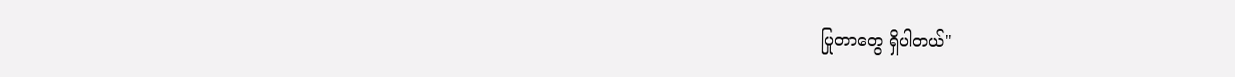ပြုတာတွေ ရှိပါတယ်"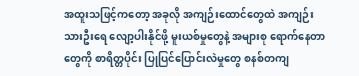အထူးသဖြင့်ကတော့ အခုလို အကျဉ်းထောင်တွေထဲ အကျဉ်းသားဦးရေ လျော့ပါးနိုင်ဖို့ မူးယစ်မှုတွေနဲ့ အများစု ရောက်နေတာတွေကို စာရိတ္တပိုင်း ပြုပြင်ပြောင်းလဲမှုတွေ စနစ်တကျ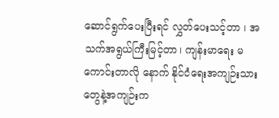ဆောင်ရွက်ပေးပြီးရင် လွှတ်ပေးသင့်တာ ၊ အသက်အရွယ်ကြီးမြင့်တာ၊ ကျန်းမာရေး မကောင်းတာလို နောက် နိုင်ငံရေးအကျဉ်းသားတွေနဲ့အကျဉ်းက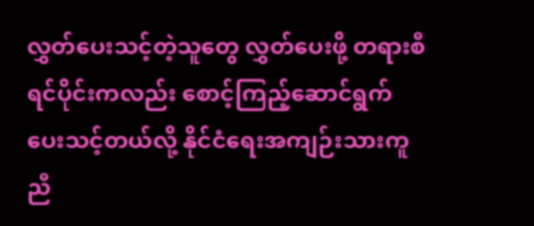လွှတ်ပေးသင့်တဲ့သူတွေ လွှတ်ပေးဖို့ တရားစီရင်ပိုင်းကလည်း စောင့်ကြည့်ဆောင်ရွက်ပေးသင့်တယ်လို့ နိုင်ငံရေးအကျဉ်းသားကူညီ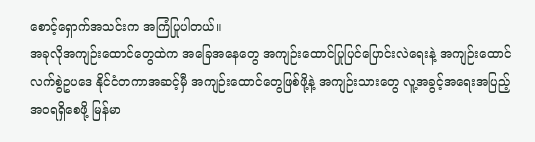စောင့်ရှောက်အသင်းက အကြံပြုပါတယ်။
အခုလိုအကျဉ်းထောင်တွေထဲက အခြေအနေတွေ အကျဉ်းထောင်ပြုပြင်ပြောင်းလဲရေးနဲ့ အကျဉ်းထောင်လက်စွဲဥပဒေ နိုင်ငံတကာအဆင့်မှီ အကျဉ်းထောင်တွေဖြစ်ဖို့နဲ့ အကျဉ်းသားတွေ လူ့အခွင့်အရေးအပြည့်အဝရရှိစေဖို့ မြန်မာ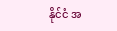နိုင်ငံ အ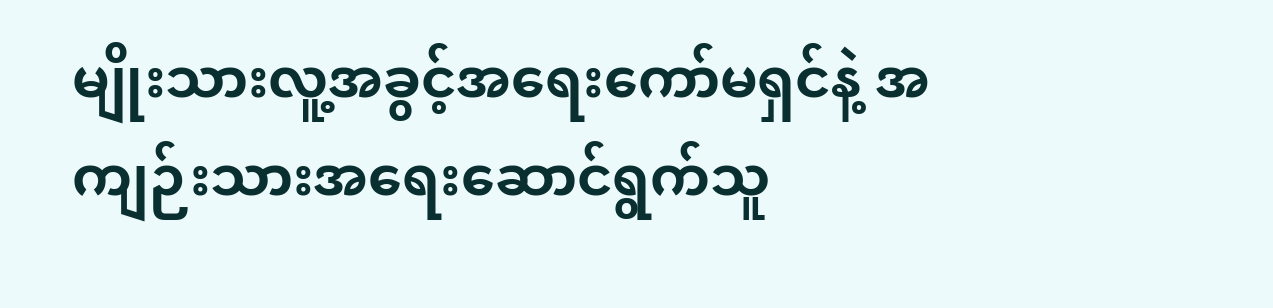မျိုးသားလူ့အခွင့်အရေးကော်မရှင်နဲ့ အကျဉ်းသားအရေးဆောင်ရွက်သူ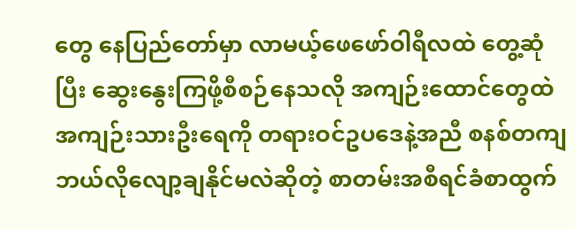တွေ နေပြည်တော်မှာ လာမယ့်ဖေဖော်ဝါရီလထဲ တွေ့ဆုံပြီး ဆွေးနွေးကြဖို့စီစဉ်နေသလို အကျဉ်းထောင်တွေထဲ အကျဉ်းသားဦးရေကို တရားဝင်ဥပဒေနဲ့အညီ စနစ်တကျ ဘယ်လိုလျော့ချနိုင်မလဲဆိုတဲ့ စာတမ်းအစီရင်ခံစာထွက်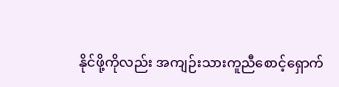နိုင်ဖို့ကိုလည်း အကျဉ်းသားကူညီစောင့်ရှောက်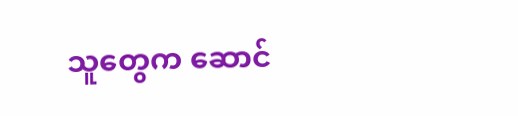သူတွေက ဆောင်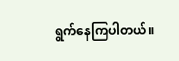ရွက်နေကြပါတယ်။